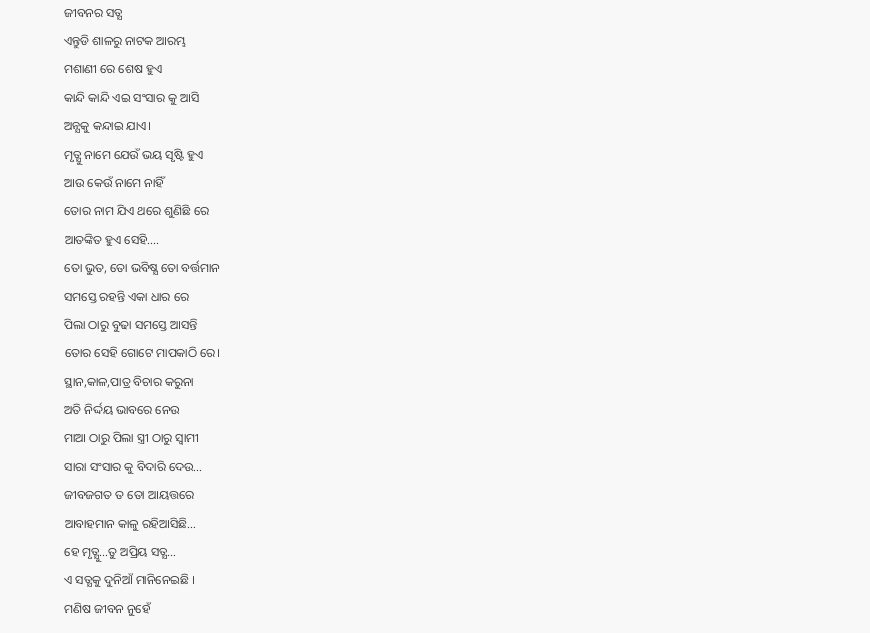ଜୀବନର ସତ୍ଯ
ଏନ୍ତୁଡି ଶାଳରୁ ନାଟକ ଆରମ୍ଭ
ମଶାଣୀ ରେ ଶେଷ ହୁଏ
କାନ୍ଦି କାନ୍ଦି ଏଇ ସଂସାର କୁ ଆସି
ଅନ୍ଯକୁ କନ୍ଦାଇ ଯାଏ।
ମୃତ୍ଯୁ ନାମେ ଯେଉଁ ଭୟ ସୃଷ୍ଟି ହୁଏ
ଆଉ କେଉଁ ନାମେ ନାହିଁ
ତୋର ନାମ ଯିଏ ଥରେ ଶୁଣିଛି ରେ
ଆତଙ୍କିତ ହୁଏ ସେହି….
ତୋ ଭୁତ, ତୋ ଭବିଷ୍ଯ ତୋ ବର୍ତ୍ତମାନ
ସମସ୍ତେ ରହନ୍ତି ଏକା ଧାର ରେ
ପିଲା ଠାରୁ ବୁଢା ସମସ୍ତେ ଆସନ୍ତି
ତୋର ସେହି ଗୋଟେ ମାପକାଠି ରେ।
ସ୍ଥାନ,କାଳ,ପାତ୍ର ବିଚାର କରୁନା
ଅତି ନିର୍ଦ୍ଦୟ ଭାବରେ ନେଉ
ମାଆ ଠାରୁ ପିଲା ସ୍ତ୍ରୀ ଠାରୁ ସ୍ବାମୀ
ସାରା ସଂସାର କୁ ବିଦାରି ଦେଉ…
ଜୀବଜଗତ ତ ତୋ ଆୟତ୍ତରେ
ଆବାହମାନ କାଳୁ ରହିଆସିଛି…
ହେ ମୃତ୍ଯୁ…ତୁ ଅପ୍ରିୟ ସତ୍ଯ…
ଏ ସତ୍ଯକୁ ଦୁନିଆଁ ମାନିନେଇଛି ।
ମଣିଷ ଜୀବନ ନୁହେଁ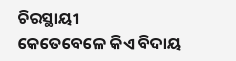ଚିରସ୍ଥାୟୀ
କେତେବେଳେ କିଏ ବିଦାୟ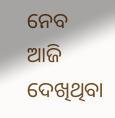ନେବ
ଆଜି ଦେଖିଥିବା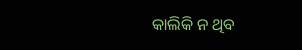କାଲିକି ନ ଥିବ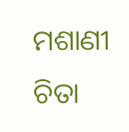ମଶାଣୀ ଚିତା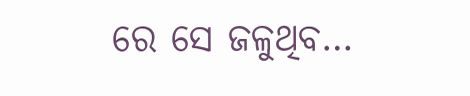ରେ ସେ ଜଳୁଥିବ…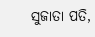ସୁଜାତା ପତି,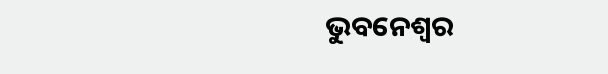ଭୁବନେଶ୍ବର